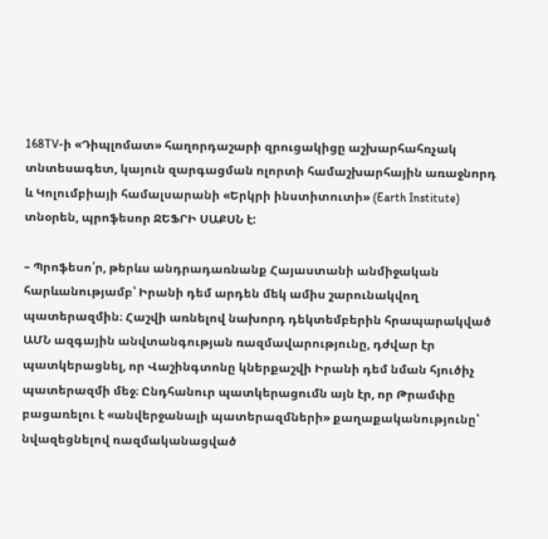168TV-ի «Դիպլոմատ» հաղորդաշարի զրուցակիցը աշխարհահռչակ տնտեսագետ, կայուն զարգացման ոլորտի համաշխարհային առաջնորդ և Կոլումբիայի համալսարանի «Երկրի ինստիտուտի» (Earth Institute) տնօրեն, պրոֆեսոր ՋԵՖՐԻ ՍԱՔՍՆ է:

– Պրոֆեսո՛ր, թերևս անդրադառնանք Հայաստանի անմիջական հարևանությամբ՝ Իրանի դեմ արդեն մեկ ամիս շարունակվող պատերազմին։ Հաշվի առնելով նախորդ դեկտեմբերին հրապարակված ԱՄՆ ազգային անվտանգության ռազմավարությունը, դժվար էր պատկերացնել, որ Վաշինգտոնը կներքաշվի Իրանի դեմ նման հյուծիչ պատերազմի մեջ։ Ընդհանուր պատկերացումն այն էր, որ Թրամփը բացառելու է «անվերջանալի պատերազմների» քաղաքականությունը՝ նվազեցնելով ռազմականացված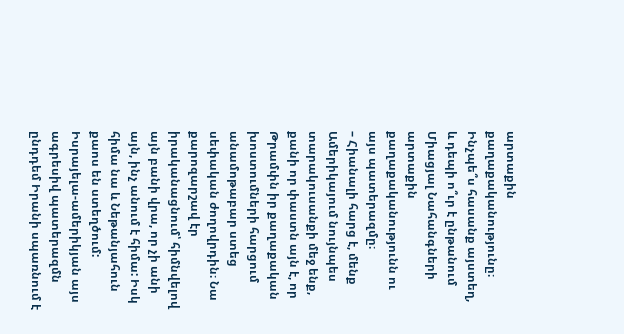արտաքին քաղաքականությունը։ Ինչպե՞ս հասանք այստեղ, և դեպի ո՞ւր է ընթանում Միացյալ Նահանգների արտաքին քաղաքականությունն ու այս պատերազմը։
– Հիանալի հարց է, մենք Ամերիկայում նույնպես տարակուսանքի մեջ ենք, քանի որ փաստն այն է, որ Թրամփն իր քաղաքական խոստումների հարցում անամոթաբար ստեց սեփական ժողովրդին։ Նա քարոզարշավ էր իրականացնում՝ հիմնվելով այն բանի վրա, որ չի անի այն, ինչ անում է հիմա: Իսկ հիմա նա և Նեթանյահուն քաոս են ստեղծում:
Իսրայելա-ամերիկյան այս ագրեսիվ պատերազմն ընդդեմ Իրանի սպառնում է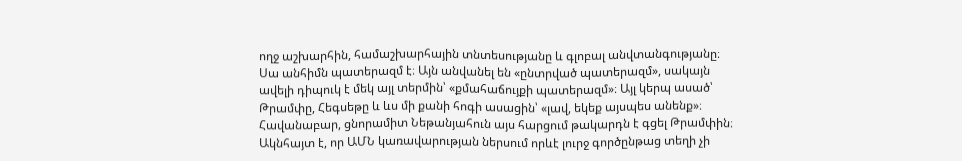ողջ աշխարհին, համաշխարհային տնտեսությանը և գլոբալ անվտանգությանը։ Սա անհիմն պատերազմ է։ Այն անվանել են «ընտրված պատերազմ», սակայն ավելի դիպուկ է մեկ այլ տերմին՝ «քմահաճույքի պատերազմ»։ Այլ կերպ ասած՝ Թրամփը, Հեգսեթը և ևս մի քանի հոգի ասացին՝ «լավ, եկեք այսպես անենք»։ Հավանաբար, ցնորամիտ Նեթանյահուն այս հարցում թակարդն է գցել Թրամփին։
Ակնհայտ է, որ ԱՄՆ կառավարության ներսում որևէ լուրջ գործընթաց տեղի չի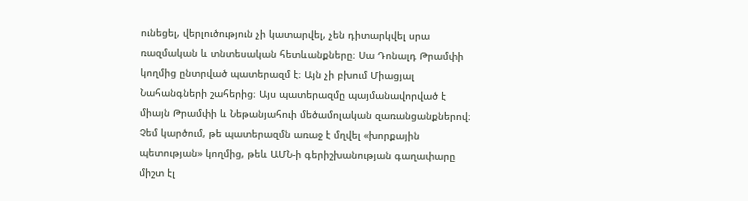ունեցել, վերլուծություն չի կատարվել, չեն դիտարկվել սրա ռազմական և տնտեսական հետևանքները։ Սա Դոնալդ Թրամփի կողմից ընտրված պատերազմ է։ Այն չի բխում Միացյալ Նահանգների շահերից։ Այս պատերազմը պայմանավորված է միայն Թրամփի և Նեթանյահուի մեծամոլական զառանցանքներով։ Չեմ կարծում, թե պատերազմն առաջ է մղվել «խորքային պետության» կողմից, թեև ԱՄՆ-ի գերիշխանության գաղափարը միշտ էլ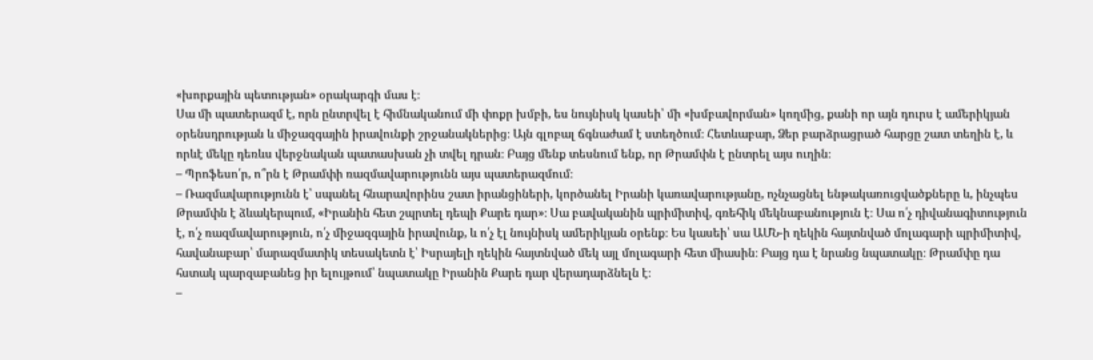«խորքային պետության» օրակարգի մաս է։
Սա մի պատերազմ է, որն ընտրվել է հիմնականում մի փոքր խմբի, ես նույնիսկ կասեի՝ մի «խմբավորման» կողմից, քանի որ այն դուրս է ամերիկյան օրենսդրության և միջազգային իրավունքի շրջանակներից։ Այն գլոբալ ճգնաժամ է ստեղծում։ Հետևաբար, Ձեր բարձրացրած հարցը շատ տեղին է, և որևէ մեկը դեռևս վերջնական պատասխան չի տվել դրան։ Բայց մենք տեսնում ենք, որ Թրամփն է ընտրել այս ուղին։
– Պրոֆեսո՛ր, ո՞րն է Թրամփի ռազմավարությունն այս պատերազմում։
– Ռազմավարությունն է՝ սպանել հնարավորինս շատ իրանցիների, կործանել Իրանի կառավարությանը, ոչնչացնել ենթակառուցվածքները և, ինչպես Թրամփն է ձևակերպում, «Իրանին հետ շպրտել դեպի Քարե դար»։ Սա բավականին պրիմիտիվ, գռեհիկ մեկնաբանություն է։ Սա ո՛չ դիվանագիտություն է, ո՛չ ռազմավարություն, ո՛չ միջազգային իրավունք, և ո՛չ էլ նույնիսկ ամերիկյան օրենք։ Ես կասեի՝ սա ԱՄՆ-ի ղեկին հայտնված մոլագարի պրիմիտիվ, հավանաբար՝ մարազմատիկ տեսակետն է՝ Իսրայելի ղեկին հայտնված մեկ այլ մոլագարի հետ միասին։ Բայց դա է նրանց նպատակը։ Թրամփը դա հստակ պարզաբանեց իր ելույթում՝ նպատակը Իրանին Քարե դար վերադարձնելն է։
–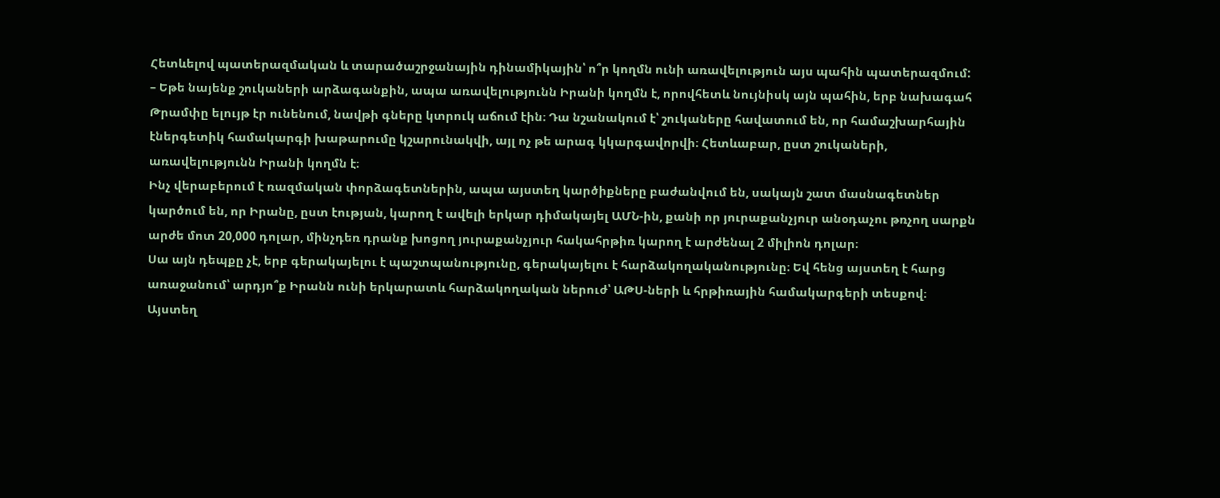Հետևելով պատերազմական և տարածաշրջանային դինամիկային՝ ո՞ր կողմն ունի առավելություն այս պահին պատերազմում:
– Եթե նայենք շուկաների արձագանքին, ապա առավելությունն Իրանի կողմն է, որովհետև նույնիսկ այն պահին, երբ նախագահ Թրամփը ելույթ էր ունենում, նավթի գները կտրուկ աճում էին։ Դա նշանակում է՝ շուկաները հավատում են, որ համաշխարհային էներգետիկ համակարգի խաթարումը կշարունակվի, այլ ոչ թե արագ կկարգավորվի։ Հետևաբար, ըստ շուկաների, առավելությունն Իրանի կողմն է։
Ինչ վերաբերում է ռազմական փորձագետներին, ապա այստեղ կարծիքները բաժանվում են, սակայն շատ մասնագետներ կարծում են, որ Իրանը, ըստ էության, կարող է ավելի երկար դիմակայել ԱՄՆ-ին, քանի որ յուրաքանչյուր անօդաչու թռչող սարքն արժե մոտ 20,000 դոլար, մինչդեռ դրանք խոցող յուրաքանչյուր հակահրթիռ կարող է արժենալ 2 միլիոն դոլար։
Սա այն դեպքը չէ, երբ գերակայելու է պաշտպանությունը, գերակայելու է հարձակողականությունը։ Եվ հենց այստեղ է հարց առաջանում՝ արդյո՞ք Իրանն ունի երկարատև հարձակողական ներուժ՝ ԱԹՍ-ների և հրթիռային համակարգերի տեսքով։
Այստեղ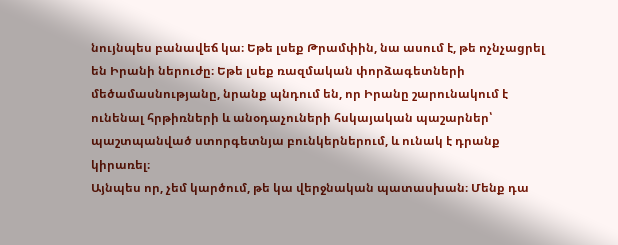նույնպես բանավեճ կա։ Եթե լսեք Թրամփին, նա ասում է, թե ոչնչացրել են Իրանի ներուժը։ Եթե լսեք ռազմական փորձագետների մեծամասնությանը, նրանք պնդում են, որ Իրանը շարունակում է ունենալ հրթիռների և անօդաչուների հսկայական պաշարներ՝ պաշտպանված ստորգետնյա բունկերներում, և ունակ է դրանք կիրառել։
Այնպես որ, չեմ կարծում, թե կա վերջնական պատասխան։ Մենք դա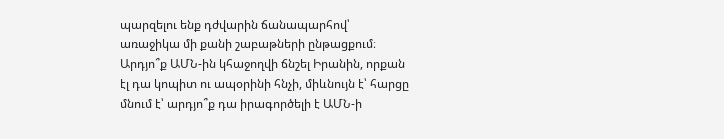պարզելու ենք դժվարին ճանապարհով՝ առաջիկա մի քանի շաբաթների ընթացքում։ Արդյո՞ք ԱՄՆ-ին կհաջողվի ճնշել Իրանին, որքան էլ դա կոպիտ ու ապօրինի հնչի, միևնույն է՝ հարցը մնում է՝ արդյո՞ք դա իրագործելի է ԱՄՆ-ի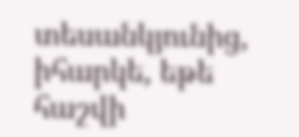տեսանկյունից, իհարկե, եթե հաշվի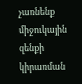չառնենք միջուկային զենքի կիրառման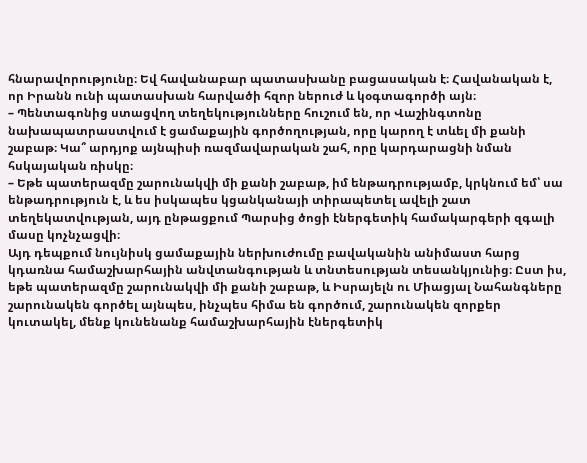հնարավորությունը։ Եվ հավանաբար պատասխանը բացասական է։ Հավանական է, որ Իրանն ունի պատասխան հարվածի հզոր ներուժ և կօգտագործի այն։
– Պենտագոնից ստացվող տեղեկությունները հուշում են, որ Վաշինգտոնը նախապատրաստվում է ցամաքային գործողության, որը կարող է տևել մի քանի շաբաթ։ Կա՞ արդյոք այնպիսի ռազմավարական շահ, որը կարդարացնի նման հսկայական ռիսկը։
– Եթե պատերազմը շարունակվի մի քանի շաբաթ, իմ ենթադրությամբ, կրկնում եմ՝ սա ենթադրություն է, և ես իսկապես կցանկանայի տիրապետել ավելի շատ տեղեկատվության, այդ ընթացքում Պարսից ծոցի էներգետիկ համակարգերի զգալի մասը կոչնչացվի։
Այդ դեպքում նույնիսկ ցամաքային ներխուժումը բավականին անիմաստ հարց կդառնա համաշխարհային անվտանգության և տնտեսության տեսանկյունից։ Ըստ իս, եթե պատերազմը շարունակվի մի քանի շաբաթ, և Իսրայելն ու Միացյալ Նահանգները շարունակեն գործել այնպես, ինչպես հիմա են գործում, շարունակեն զորքեր կուտակել, մենք կունենանք համաշխարհային էներգետիկ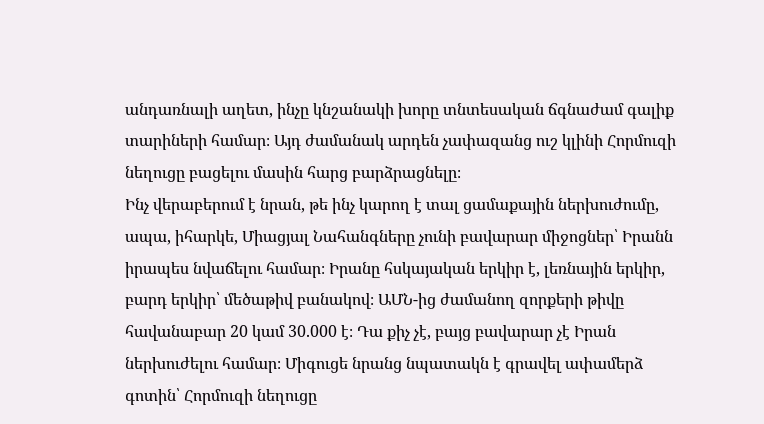անդառնալի աղետ, ինչը կնշանակի խորը տնտեսական ճգնաժամ գալիք տարիների համար։ Այդ ժամանակ արդեն չափազանց ուշ կլինի Հորմուզի նեղուցը բացելու մասին հարց բարձրացնելը։
Ինչ վերաբերում է նրան, թե ինչ կարող է տալ ցամաքային ներխուժումը, ապա, իհարկե, Միացյալ Նահանգները չունի բավարար միջոցներ՝ Իրանն իրապես նվաճելու համար։ Իրանը հսկայական երկիր է, լեռնային երկիր, բարդ երկիր՝ մեծաթիվ բանակով։ ԱՄՆ-ից ժամանող զորքերի թիվը հավանաբար 20 կամ 30.000 է։ Դա քիչ չէ, բայց բավարար չէ Իրան ներխուժելու համար։ Միգուցե նրանց նպատակն է գրավել ափամերձ գոտին՝ Հորմուզի նեղուցը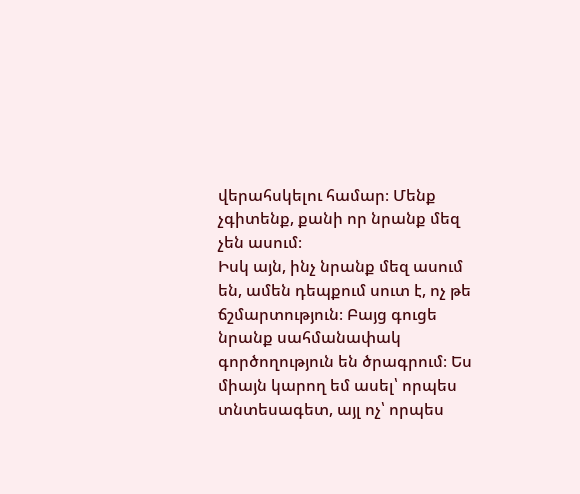վերահսկելու համար։ Մենք չգիտենք, քանի որ նրանք մեզ չեն ասում։
Իսկ այն, ինչ նրանք մեզ ասում են, ամեն դեպքում սուտ է, ոչ թե ճշմարտություն։ Բայց գուցե նրանք սահմանափակ գործողություն են ծրագրում։ Ես միայն կարող եմ ասել՝ որպես տնտեսագետ, այլ ոչ՝ որպես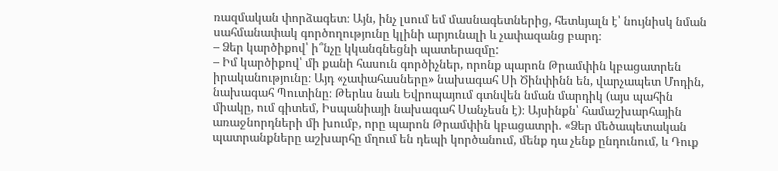ռազմական փորձագետ։ Այն, ինչ լսում եմ մասնագետներից, հետևյալն է՝ նույնիսկ նման սահմանափակ գործողությունը կլինի արյունալի և չափազանց բարդ։
– Ձեր կարծիքով՝ ի՞նչը կկանգնեցնի պատերազմը:
– Իմ կարծիքով՝ մի քանի հասուն գործիչներ, որոնք պարոն Թրամփին կբացատրեն իրականությունը։ Այդ «չափահասները» նախագահ Սի Ծինփինն են, վարչապետ Մոդին, նախագահ Պուտինը։ Թերևս նաև Եվրոպայում գտնվեն նման մարդիկ (այս պահին միակը, ում գիտեմ, Իսպանիայի նախագահ Սանչեսն է)։ Այսինքն՝ համաշխարհային առաջնորդների մի խումբ, որը պարոն Թրամփին կբացատրի. «Ձեր մեծապետական պատրանքները աշխարհը մղում են դեպի կործանում, մենք դա չենք ընդունում, և Դուք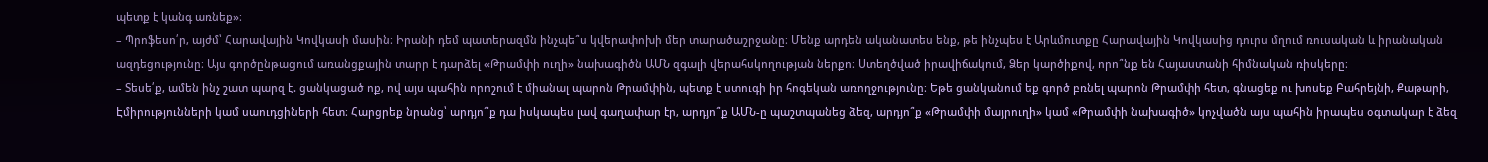պետք է կանգ առնեք»։
– Պրոֆեսո՛ր, այժմ՝ Հարավային Կովկասի մասին։ Իրանի դեմ պատերազմն ինչպե՞ս կվերափոխի մեր տարածաշրջանը։ Մենք արդեն ականատես ենք, թե ինչպես է Արևմուտքը Հարավային Կովկասից դուրս մղում ռուսական և իրանական ազդեցությունը։ Այս գործընթացում առանցքային տարր է դարձել «Թրամփի ուղի» նախագիծն ԱՄՆ զգալի վերահսկողության ներքո։ Ստեղծված իրավիճակում, Ձեր կարծիքով, որո՞նք են Հայաստանի հիմնական ռիսկերը։
– Տեսե՛ք, ամեն ինչ շատ պարզ է. ցանկացած ոք, ով այս պահին որոշում է միանալ պարոն Թրամփին, պետք է ստուգի իր հոգեկան առողջությունը։ Եթե ցանկանում եք գործ բռնել պարոն Թրամփի հետ, գնացեք ու խոսեք Բահրեյնի, Քաթարի, Էմիրությունների կամ սաուդցիների հետ։ Հարցրեք նրանց՝ արդյո՞ք դա իսկապես լավ գաղափար էր, արդյո՞ք ԱՄՆ-ը պաշտպանեց ձեզ, արդյո՞ք «Թրամփի մայրուղի» կամ «Թրամփի նախագիծ» կոչվածն այս պահին իրապես օգտակար է ձեզ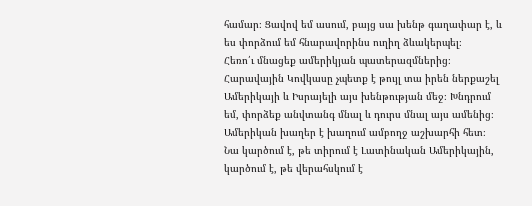համար։ Ցավով եմ ասում, բայց սա խենթ գաղափար է, և ես փորձում եմ հնարավորինս ուղիղ ձևակերպել։
Հեռո՛ւ մնացեք ամերիկյան պատերազմներից։ Հարավային Կովկասը չպետք է թույլ տա իրեն ներքաշել Ամերիկայի և Իսրայելի այս խենթության մեջ։ Խնդրում եմ, փորձեք անվտանգ մնալ և դուրս մնալ այս ամենից։ Ամերիկան խաղեր է խաղում ամբողջ աշխարհի հետ։ Նա կարծում է, թե տիրում է Լատինական Ամերիկային, կարծում է, թե վերահսկում է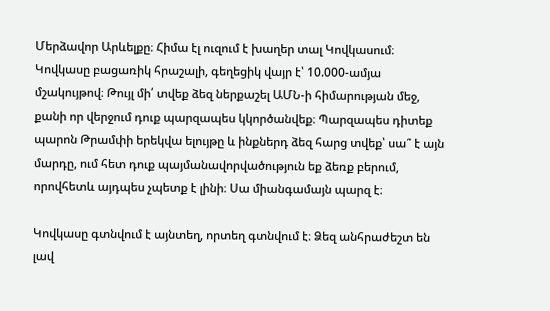Մերձավոր Արևելքը։ Հիմա էլ ուզում է խաղեր տալ Կովկասում։
Կովկասը բացառիկ հրաշալի, գեղեցիկ վայր է՝ 10.000-ամյա մշակույթով։ Թույլ մի՛ տվեք ձեզ ներքաշել ԱՄՆ-ի հիմարության մեջ, քանի որ վերջում դուք պարզապես կկործանվեք։ Պարզապես դիտեք պարոն Թրամփի երեկվա ելույթը և ինքներդ ձեզ հարց տվեք՝ սա՞ է այն մարդը, ում հետ դուք պայմանավորվածություն եք ձեռք բերում, որովհետև այդպես չպետք է լինի։ Սա միանգամայն պարզ է։

Կովկասը գտնվում է այնտեղ, որտեղ գտնվում է։ Ձեզ անհրաժեշտ են լավ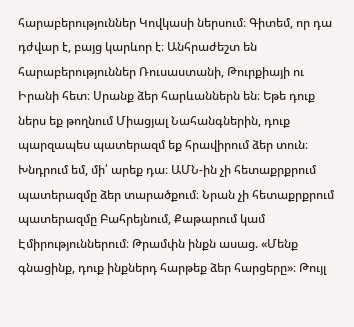հարաբերություններ Կովկասի ներսում։ Գիտեմ, որ դա դժվար է, բայց կարևոր է։ Անհրաժեշտ են հարաբերություններ Ռուսաստանի, Թուրքիայի ու Իրանի հետ։ Սրանք ձեր հարևաններն են։ Եթե դուք ներս եք թողնում Միացյալ Նահանգներին, դուք պարզապես պատերազմ եք հրավիրում ձեր տուն։ Խնդրում եմ, մի՛ արեք դա։ ԱՄՆ-ին չի հետաքրքրում պատերազմը ձեր տարածքում։ Նրան չի հետաքրքրում պատերազմը Բահրեյնում, Քաթարում կամ Էմիրություններում։ Թրամփն ինքն ասաց. «Մենք գնացինք, դուք ինքներդ հարթեք ձեր հարցերը»։ Թույլ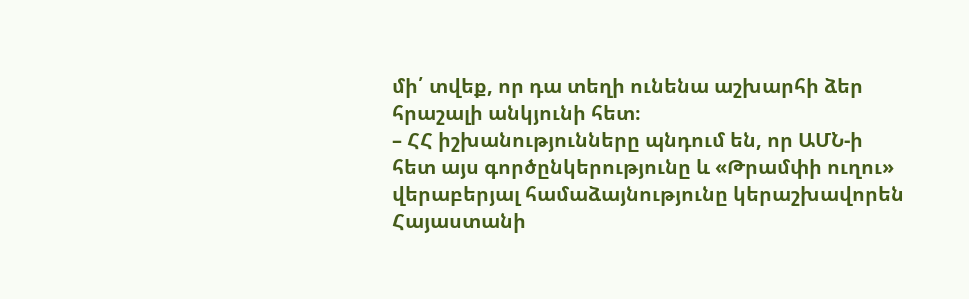մի՛ տվեք, որ դա տեղի ունենա աշխարհի ձեր հրաշալի անկյունի հետ։
– ՀՀ իշխանությունները պնդում են, որ ԱՄՆ-ի հետ այս գործընկերությունը և «Թրամփի ուղու» վերաբերյալ համաձայնությունը կերաշխավորեն Հայաստանի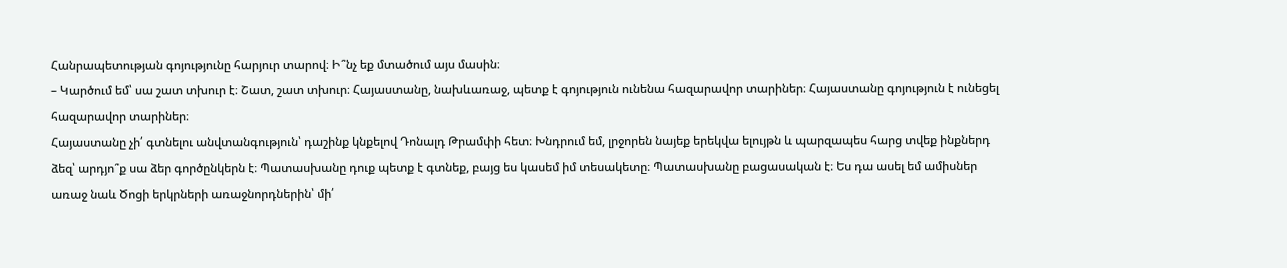Հանրապետության գոյությունը հարյուր տարով։ Ի՞նչ եք մտածում այս մասին։
– Կարծում եմ՝ սա շատ տխուր է։ Շատ, շատ տխուր։ Հայաստանը, նախևառաջ, պետք է գոյություն ունենա հազարավոր տարիներ։ Հայաստանը գոյություն է ունեցել հազարավոր տարիներ։
Հայաստանը չի՛ գտնելու անվտանգություն՝ դաշինք կնքելով Դոնալդ Թրամփի հետ։ Խնդրում եմ, լրջորեն նայեք երեկվա ելույթն և պարզապես հարց տվեք ինքներդ ձեզ՝ արդյո՞ք սա ձեր գործընկերն է։ Պատասխանը դուք պետք է գտնեք, բայց ես կասեմ իմ տեսակետը։ Պատասխանը բացասական է։ Ես դա ասել եմ ամիսներ առաջ նաև Ծոցի երկրների առաջնորդներին՝ մի՛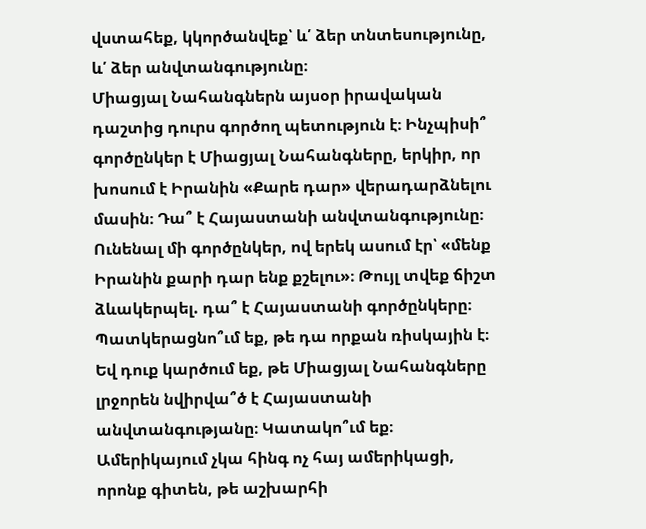վստահեք, կկործանվեք՝ և՛ ձեր տնտեսությունը, և՛ ձեր անվտանգությունը։
Միացյալ Նահանգներն այսօր իրավական դաշտից դուրս գործող պետություն է։ Ինչպիսի՞ գործընկեր է Միացյալ Նահանգները, երկիր, որ խոսում է Իրանին «Քարե դար» վերադարձնելու մասին։ Դա՞ է Հայաստանի անվտանգությունը։ Ունենալ մի գործընկեր, ով երեկ ասում էր՝ «մենք Իրանին քարի դար ենք քշելու»։ Թույլ տվեք ճիշտ ձևակերպել. դա՞ է Հայաստանի գործընկերը։ Պատկերացնո՞ւմ եք, թե դա որքան ռիսկային է։ Եվ դուք կարծում եք, թե Միացյալ Նահանգները լրջորեն նվիրվա՞ծ է Հայաստանի անվտանգությանը։ Կատակո՞ւմ եք։
Ամերիկայում չկա հինգ ոչ հայ ամերիկացի, որոնք գիտեն, թե աշխարհի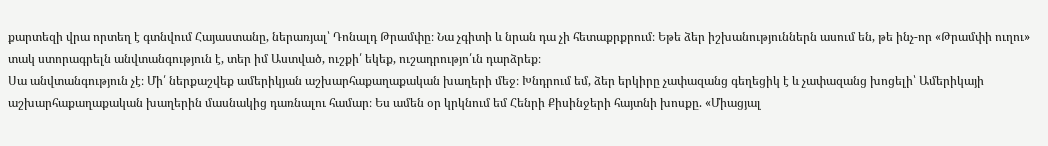քարտեզի վրա որտեղ է գտնվում Հայաստանը, ներառյալ՝ Դոնալդ Թրամփը։ Նա չգիտի և նրան դա չի հետաքրքրում։ Եթե ձեր իշխանություններն ասում են, թե ինչ-որ «Թրամփի ուղու» տակ ստորագրելն անվտանգություն է, տեր իմ Աստված, ուշքի՛ եկեք, ուշադրությո՛ւն դարձրեք։
Սա անվտանգություն չէ։ Մի՛ ներքաշվեք ամերիկյան աշխարհաքաղաքական խաղերի մեջ։ Խնդրում եմ, ձեր երկիրը չափազանց գեղեցիկ է և չափազանց խոցելի՝ Ամերիկայի աշխարհաքաղաքական խաղերին մասնակից դառնալու համար։ Ես ամեն օր կրկնում եմ Հենրի Քիսինջերի հայտնի խոսքը. «Միացյալ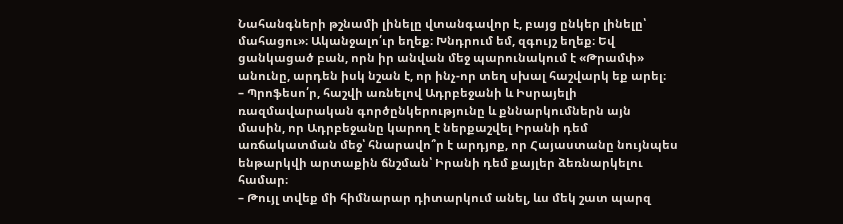Նահանգների թշնամի լինելը վտանգավոր է, բայց ընկեր լինելը՝ մահացու»։ Ականջալո՛ւր եղեք։ Խնդրում եմ, զգույշ եղեք։ Եվ ցանկացած բան, որն իր անվան մեջ պարունակում է «Թրամփ» անունը, արդեն իսկ նշան է, որ ինչ-որ տեղ սխալ հաշվարկ եք արել։
– Պրոֆեսո՛ր, հաշվի առնելով Ադրբեջանի և Իսրայելի ռազմավարական գործընկերությունը և քննարկումներն այն մասին, որ Ադրբեջանը կարող է ներքաշվել Իրանի դեմ առճակատման մեջ՝ հնարավո՞ր է արդյոք, որ Հայաստանը նույնպես ենթարկվի արտաքին ճնշման՝ Իրանի դեմ քայլեր ձեռնարկելու համար։
– Թույլ տվեք մի հիմնարար դիտարկում անել, ևս մեկ շատ պարզ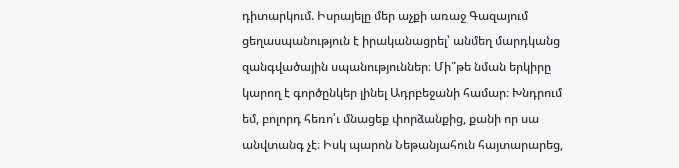դիտարկում. Իսրայելը մեր աչքի առաջ Գազայում ցեղասպանություն է իրականացրել՝ անմեղ մարդկանց զանգվածային սպանություններ։ Մի՞թե նման երկիրը կարող է գործընկեր լինել Ադրբեջանի համար։ Խնդրում եմ, բոլորդ հեռո՛ւ մնացեք փորձանքից, քանի որ սա անվտանգ չէ։ Իսկ պարոն Նեթանյահուն հայտարարեց,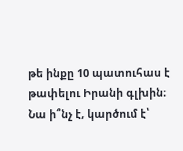թե ինքը 10 պատուհաս է թափելու Իրանի գլխին։
Նա ի՞նչ է, կարծում է՝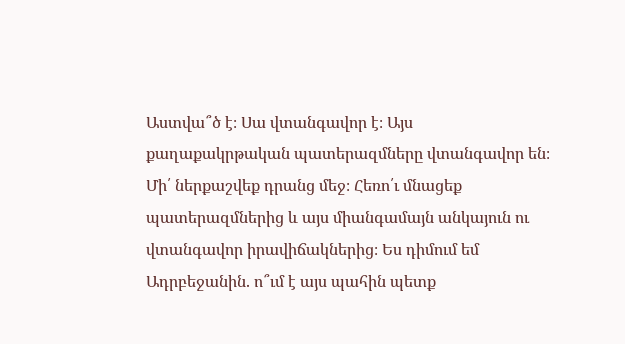Աստվա՞ծ է։ Սա վտանգավոր է։ Այս քաղաքակրթական պատերազմները վտանգավոր են։ Մի՛ ներքաշվեք դրանց մեջ։ Հեռո՛ւ մնացեք պատերազմներից և այս միանգամայն անկայուն ու վտանգավոր իրավիճակներից։ Ես դիմում եմ Ադրբեջանին. ո՞ւմ է այս պահին պետք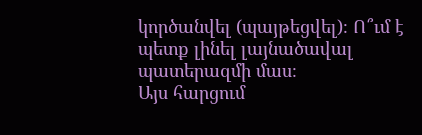կործանվել (պայթեցվել)։ Ո՞ւմ է պետք լինել լայնածավալ պատերազմի մաս։
Այս հարցում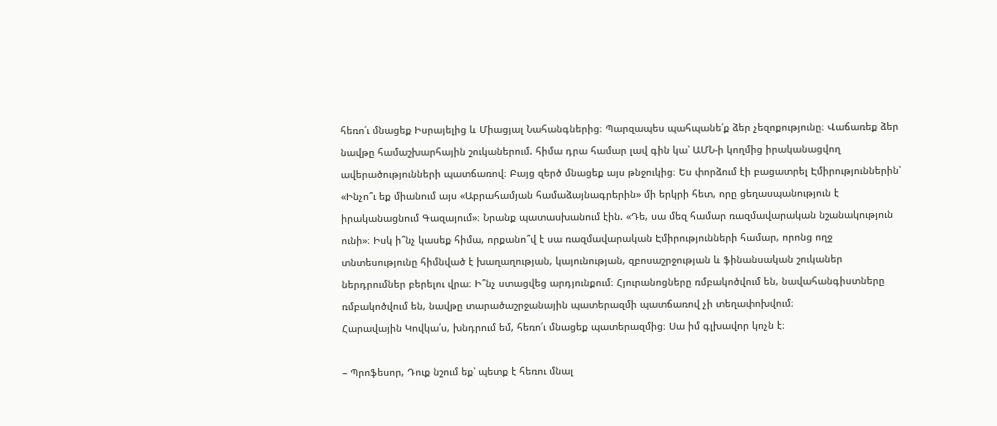հեռո՛ւ մնացեք Իսրայելից և Միացյալ Նահանգներից։ Պարզապես պահպանե՛ք ձեր չեզոքությունը։ Վաճառեք ձեր նավթը համաշխարհային շուկաներում. հիմա դրա համար լավ գին կա՝ ԱՄՆ-ի կողմից իրականացվող ավերածությունների պատճառով։ Բայց զերծ մնացեք այս թնջուկից։ Ես փորձում էի բացատրել Էմիրություններին՝ «Ինչո՞ւ եք միանում այս «Աբրահամյան համաձայնագրերին» մի երկրի հետ, որը ցեղասպանություն է իրականացնում Գազայում»։ Նրանք պատասխանում էին. «Դե, սա մեզ համար ռազմավարական նշանակություն ունի»։ Իսկ ի՞նչ կասեք հիմա, որքանո՞վ է սա ռազմավարական Էմիրությունների համար, որոնց ողջ տնտեսությունը հիմնված է խաղաղության, կայունության, զբոսաշրջության և ֆինանսական շուկաներ ներդրումներ բերելու վրա։ Ի՞նչ ստացվեց արդյունքում։ Հյուրանոցները ռմբակոծվում են, նավահանգիստները ռմբակոծվում են, նավթը տարածաշրջանային պատերազմի պատճառով չի տեղափոխվում։
Հարավային Կովկա՛ս, խնդրում եմ, հեռո՛ւ մնացեք պատերազմից։ Սա իմ գլխավոր կոչն է։

– Պրոֆեսոր, Դուք նշում եք՝ պետք է հեռու մնալ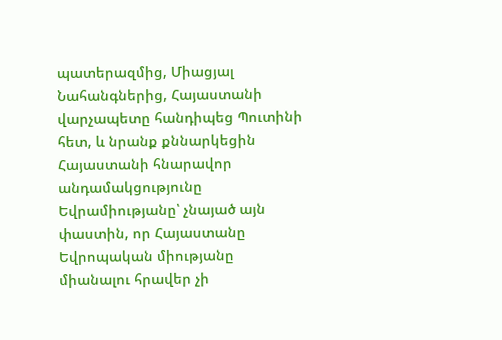պատերազմից, Միացյալ Նահանգներից, Հայաստանի վարչապետը հանդիպեց Պուտինի հետ, և նրանք քննարկեցին Հայաստանի հնարավոր անդամակցությունը Եվրամիությանը՝ չնայած այն փաստին, որ Հայաստանը Եվրոպական միությանը միանալու հրավեր չի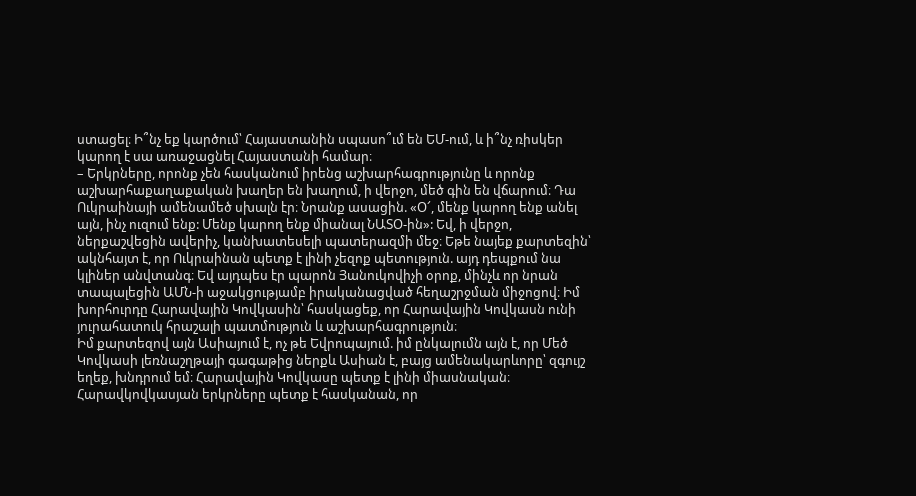ստացել։ Ի՞նչ եք կարծում՝ Հայաստանին սպասո՞ւմ են ԵՄ-ում, և ի՞նչ ռիսկեր կարող է սա առաջացնել Հայաստանի համար։
– Երկրները, որոնք չեն հասկանում իրենց աշխարհագրությունը և որոնք աշխարհաքաղաքական խաղեր են խաղում, ի վերջո, մեծ գին են վճարում։ Դա Ուկրաինայի ամենամեծ սխալն էր։ Նրանք ասացին. «Օ՜, մենք կարող ենք անել այն, ինչ ուզում ենք: Մենք կարող ենք միանալ ՆԱՏՕ-ին»: Եվ, ի վերջո, ներքաշվեցին ավերիչ, կանխատեսելի պատերազմի մեջ։ Եթե նայեք քարտեզին՝ ակնհայտ է, որ Ուկրաինան պետք է լինի չեզոք պետություն. այդ դեպքում նա կլիներ անվտանգ։ Եվ այդպես էր պարոն Յանուկովիչի օրոք, մինչև որ նրան տապալեցին ԱՄՆ-ի աջակցությամբ իրականացված հեղաշրջման միջոցով։ Իմ խորհուրդը Հարավային Կովկասին՝ հասկացեք, որ Հարավային Կովկասն ունի յուրահատուկ հրաշալի պատմություն և աշխարհագրություն։
Իմ քարտեզով այն Ասիայում է, ոչ թե Եվրոպայում. իմ ընկալումն այն է, որ Մեծ Կովկասի լեռնաշղթայի գագաթից ներքև Ասիան է, բայց ամենակարևորը՝ զգույշ եղեք, խնդրում եմ։ Հարավային Կովկասը պետք է լինի միասնական։ Հարավկովկասյան երկրները պետք է հասկանան, որ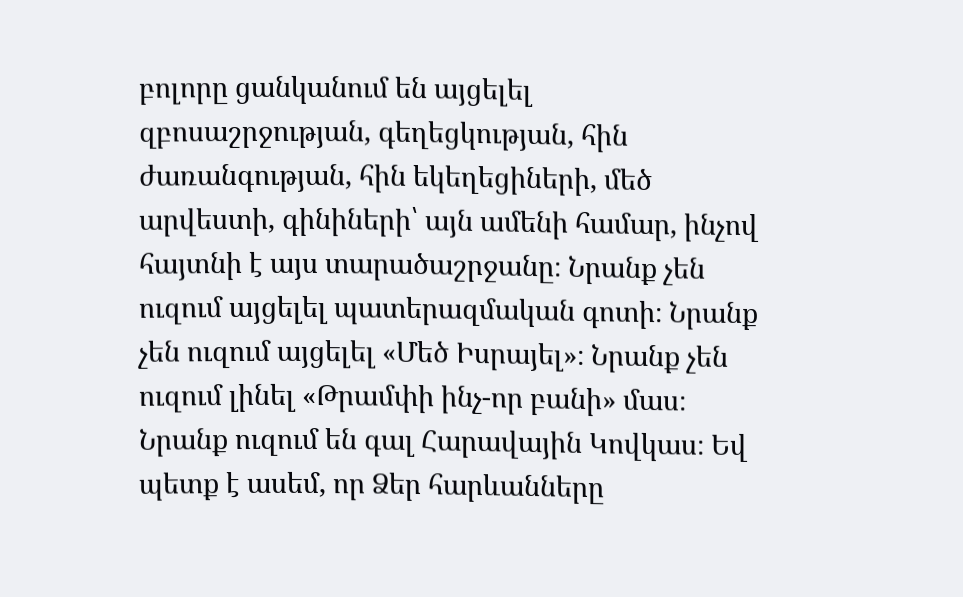բոլորը ցանկանում են այցելել զբոսաշրջության, գեղեցկության, հին ժառանգության, հին եկեղեցիների, մեծ արվեստի, գինիների՝ այն ամենի համար, ինչով հայտնի է այս տարածաշրջանը։ Նրանք չեն ուզում այցելել պատերազմական գոտի։ Նրանք չեն ուզում այցելել «Մեծ Իսրայել»։ Նրանք չեն ուզում լինել «Թրամփի ինչ-որ բանի» մաս։ Նրանք ուզում են գալ Հարավային Կովկաս։ Եվ պետք է ասեմ, որ Ձեր հարևանները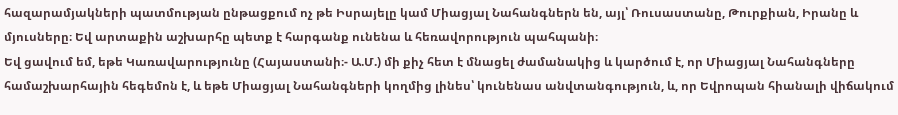հազարամյակների պատմության ընթացքում ոչ թե Իսրայելը կամ Միացյալ Նահանգներն են, այլ՝ Ռուսաստանը, Թուրքիան, Իրանը և մյուսները։ Եվ արտաքին աշխարհը պետք է հարգանք ունենա և հեռավորություն պահպանի։
Եվ ցավում եմ, եթե Կառավարությունը (Հայաստանի։- Ա.Մ.) մի քիչ հետ է մնացել ժամանակից և կարծում է, որ Միացյալ Նահանգները համաշխարհային հեգեմոն է, և եթե Միացյալ Նահանգների կողմից լինես՝ կունենաս անվտանգություն, և, որ Եվրոպան հիանալի վիճակում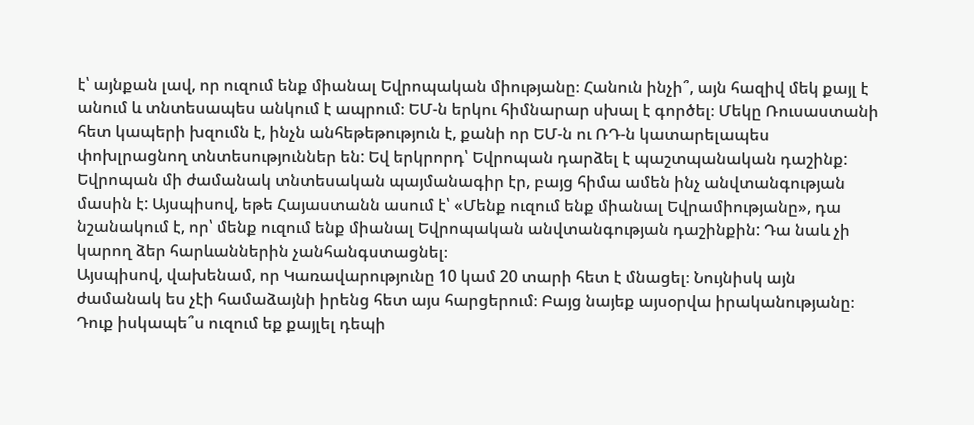է՝ այնքան լավ, որ ուզում ենք միանալ Եվրոպական միությանը։ Հանուն ինչի՞, այն հազիվ մեկ քայլ է անում և տնտեսապես անկում է ապրում։ ԵՄ-ն երկու հիմնարար սխալ է գործել։ Մեկը Ռուսաստանի հետ կապերի խզումն է, ինչն անհեթեթություն է, քանի որ ԵՄ-ն ու ՌԴ-ն կատարելապես փոխլրացնող տնտեսություններ են: Եվ երկրորդ՝ Եվրոպան դարձել է պաշտպանական դաշինք: Եվրոպան մի ժամանակ տնտեսական պայմանագիր էր, բայց հիմա ամեն ինչ անվտանգության մասին է: Այսպիսով, եթե Հայաստանն ասում է՝ «Մենք ուզում ենք միանալ Եվրամիությանը», դա նշանակում է, որ՝ մենք ուզում ենք միանալ Եվրոպական անվտանգության դաշինքին: Դա նաև չի կարող ձեր հարևաններին չանհանգստացնել։
Այսպիսով, վախենամ, որ Կառավարությունը 10 կամ 20 տարի հետ է մնացել։ Նույնիսկ այն ժամանակ ես չէի համաձայնի իրենց հետ այս հարցերում։ Բայց նայեք այսօրվա իրականությանը։ Դուք իսկապե՞ս ուզում եք քայլել դեպի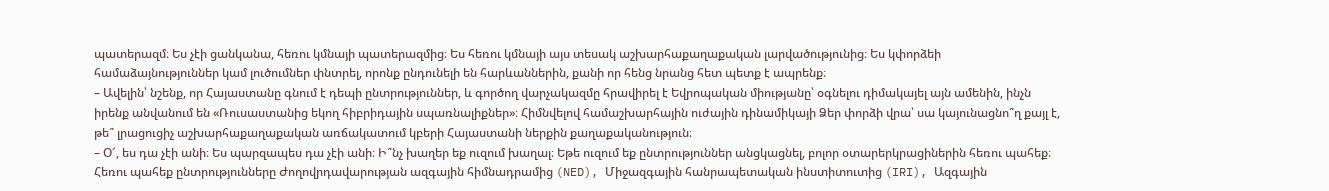պատերազմ։ Ես չէի ցանկանա, հեռու կմնայի պատերազմից։ Ես հեռու կմնայի այս տեսակ աշխարհաքաղաքական լարվածությունից։ Ես կփորձեի համաձայնություններ կամ լուծումներ փնտրել, որոնք ընդունելի են հարևաններին, քանի որ հենց նրանց հետ պետք է ապրենք։
– Ավելին՝ նշենք, որ Հայաստանը գնում է դեպի ընտրություններ, և գործող վարչակազմը հրավիրել է Եվրոպական միությանը՝ օգնելու դիմակայել այն ամենին, ինչն իրենք անվանում են «Ռուսաստանից եկող հիբրիդային սպառնալիքներ»։ Հիմնվելով համաշխարհային ուժային դինամիկայի Ձեր փորձի վրա՝ սա կայունացնո՞ղ քայլ է, թե՞ լրացուցիչ աշխարհաքաղաքական առճակատում կբերի Հայաստանի ներքին քաղաքականություն։
– Օ՜, ես դա չէի անի։ Ես պարզապես դա չէի անի։ Ի՞նչ խաղեր եք ուզում խաղալ։ Եթե ուզում եք ընտրություններ անցկացնել, բոլոր օտարերկրացիներին հեռու պահեք։ Հեռու պահեք ընտրությունները Ժողովրդավարության ազգային հիմնադրամից (NED), Միջազգային հանրապետական ինստիտուտից (IRI), Ազգային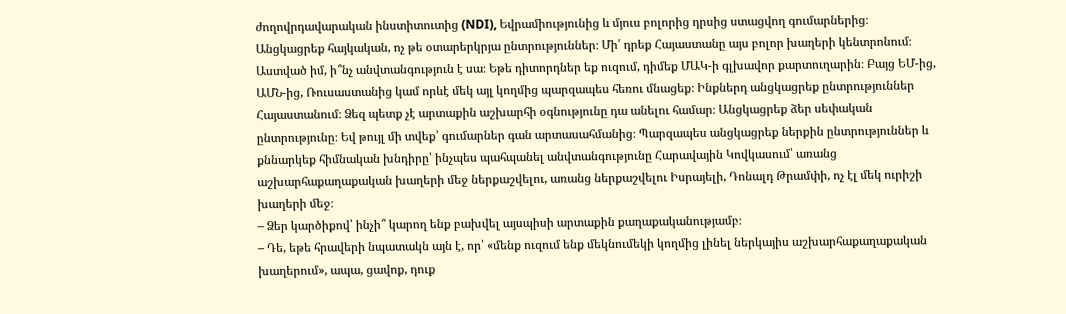ժողովրդավարական ինստիտուտից (NDI), Եվրամիությունից և մյուս բոլորից դրսից ստացվող գումարներից։ Անցկացրեք հայկական, ոչ թե օտարերկրյա ընտրություններ։ Մի՛ դրեք Հայաստանը այս բոլոր խաղերի կենտրոնում։
Աստված իմ, ի՞նչ անվտանգություն է սա։ Եթե դիտորդներ եք ուզում, դիմեք ՄԱԿ-ի գլխավոր քարտուղարին։ Բայց ԵՄ-ից, ԱՄՆ-ից, Ռուսաստանից կամ որևէ մեկ այլ կողմից պարզապես հեռու մնացեք։ Ինքներդ անցկացրեք ընտրություններ Հայաստանում։ Ձեզ պետք չէ արտաքին աշխարհի օգնությունը դա անելու համար։ Անցկացրեք ձեր սեփական ընտրությունը։ Եվ թույլ մի տվեք՝ գումարներ գան արտասահմանից։ Պարզապես անցկացրեք ներքին ընտրություններ և քննարկեք հիմնական խնդիրը՝ ինչպես պահպանել անվտանգությունը Հարավային Կովկասում՝ առանց աշխարհաքաղաքական խաղերի մեջ ներքաշվելու, առանց ներքաշվելու Իսրայելի, Դոնալդ Թրամփի, ոչ էլ մեկ ուրիշի խաղերի մեջ։
– Ձեր կարծիքով՝ ինչի՞ կարող ենք բախվել այսպիսի արտաքին քաղաքականությամբ։
– Դե, եթե հրավերի նպատակն այն է, որ՝ «մենք ուզում ենք մեկնումեկի կողմից լինել ներկայիս աշխարհաքաղաքական խաղերում», ապա, ցավոք, դուք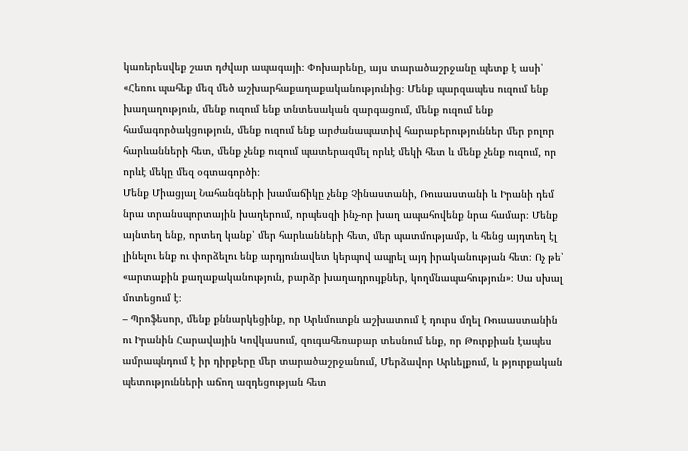կառերեսվեք շատ դժվար ապագայի։ Փոխարենը, այս տարածաշրջանը պետք է ասի՝ «Հեռու պահեք մեզ մեծ աշխարհաքաղաքականությունից։ Մենք պարզապես ուզում ենք խաղաղություն, մենք ուզում ենք տնտեսական զարգացում, մենք ուզում ենք համագործակցություն, մենք ուզում ենք արժանապատիվ հարաբերություններ մեր բոլոր հարևանների հետ, մենք չենք ուզում պատերազմել որևէ մեկի հետ և մենք չենք ուզում, որ որևէ մեկը մեզ օգտագործի։
Մենք Միացյալ Նահանգների խամաճիկը չենք Չինաստանի, Ռուսաստանի և Իրանի դեմ նրա տրանսպորտային խաղերում, որպեսզի ինչ-որ խաղ ապահովենք նրա համար։ Մենք այնտեղ ենք, որտեղ կանք՝ մեր հարևանների հետ, մեր պատմությամբ, և հենց այդտեղ էլ լինելու ենք ու փորձելու ենք արդյունավետ կերպով ապրել այդ իրականության հետ։ Ոչ թե՝ «արտաքին քաղաքականություն, բարձր խաղադրույքներ, կողմնապահություն»։ Սա սխալ մոտեցում է։
– Պրոֆեսոր, մենք քննարկեցինք, որ Արևմուտքն աշխատում է դուրս մղել Ռուսաստանին ու Իրանին Հարավային Կովկասում, զուգահեռաբար տեսնում ենք, որ Թուրքիան էապես ամրապնդում է իր դիրքերը մեր տարածաշրջանում, Մերձավոր Արևելքում, և թյուրքական պետությունների աճող ազդեցության հետ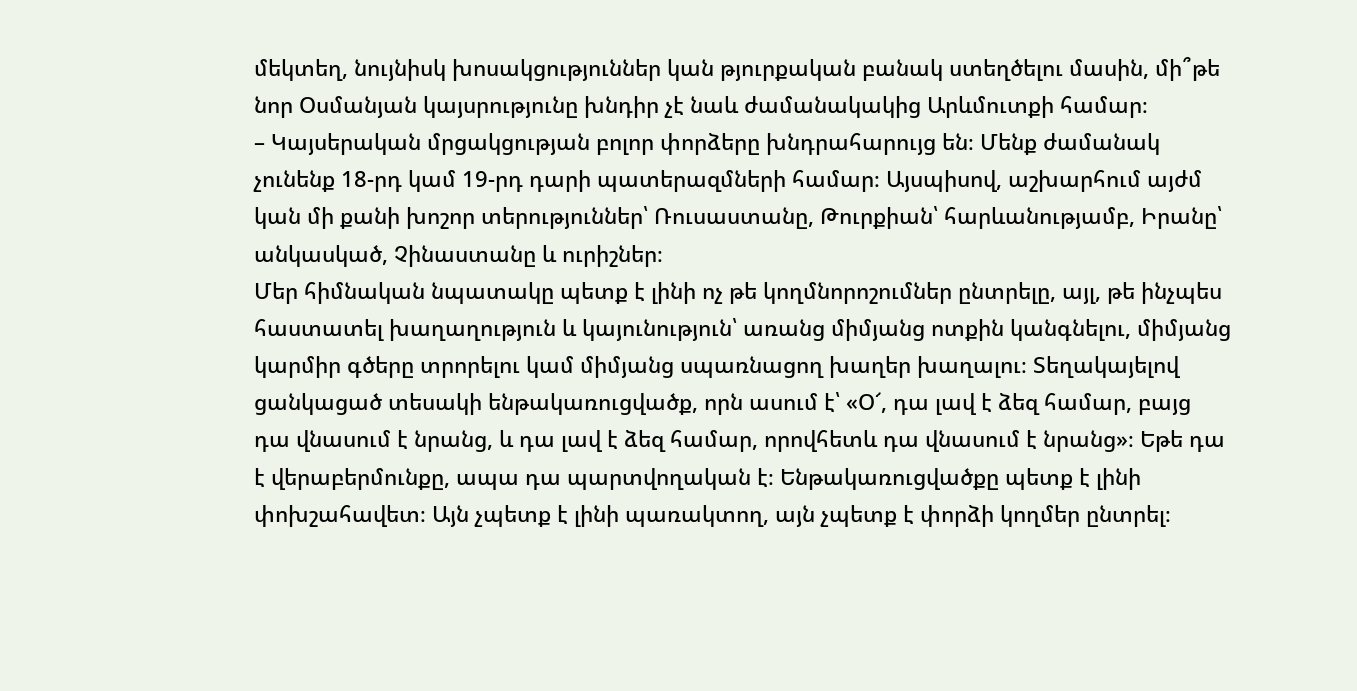մեկտեղ, նույնիսկ խոսակցություններ կան թյուրքական բանակ ստեղծելու մասին, մի՞թե նոր Օսմանյան կայսրությունը խնդիր չէ նաև ժամանակակից Արևմուտքի համար։
– Կայսերական մրցակցության բոլոր փորձերը խնդրահարույց են։ Մենք ժամանակ չունենք 18-րդ կամ 19-րդ դարի պատերազմների համար։ Այսպիսով, աշխարհում այժմ կան մի քանի խոշոր տերություններ՝ Ռուսաստանը, Թուրքիան՝ հարևանությամբ, Իրանը՝ անկասկած, Չինաստանը և ուրիշներ։
Մեր հիմնական նպատակը պետք է լինի ոչ թե կողմնորոշումներ ընտրելը, այլ, թե ինչպես հաստատել խաղաղություն և կայունություն՝ առանց միմյանց ոտքին կանգնելու, միմյանց կարմիր գծերը տրորելու կամ միմյանց սպառնացող խաղեր խաղալու։ Տեղակայելով ցանկացած տեսակի ենթակառուցվածք, որն ասում է՝ «Օ՜, դա լավ է ձեզ համար, բայց դա վնասում է նրանց, և դա լավ է ձեզ համար, որովհետև դա վնասում է նրանց»։ Եթե դա է վերաբերմունքը, ապա դա պարտվողական է։ Ենթակառուցվածքը պետք է լինի փոխշահավետ։ Այն չպետք է լինի պառակտող, այն չպետք է փորձի կողմեր ընտրել։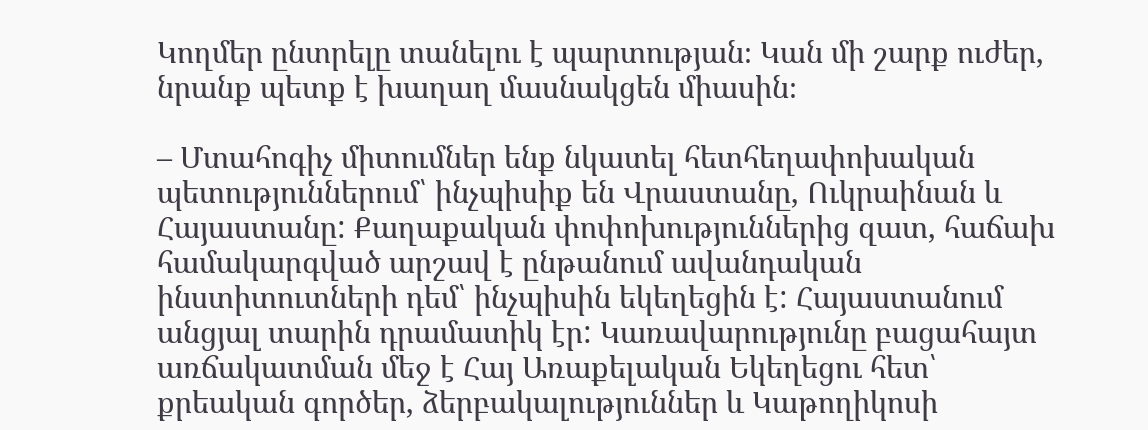Կողմեր ընտրելը տանելու է պարտության։ Կան մի շարք ուժեր, նրանք պետք է խաղաղ մասնակցեն միասին։

– Մտահոգիչ միտումներ ենք նկատել հետհեղափոխական պետություններում՝ ինչպիսիք են Վրաստանը, Ուկրաինան և Հայաստանը: Քաղաքական փոփոխություններից զատ, հաճախ համակարգված արշավ է ընթանում ավանդական ինստիտուտների դեմ՝ ինչպիսին եկեղեցին է: Հայաստանում անցյալ տարին դրամատիկ էր: Կառավարությունը բացահայտ առճակատման մեջ է Հայ Առաքելական Եկեղեցու հետ՝ քրեական գործեր, ձերբակալություններ և Կաթողիկոսի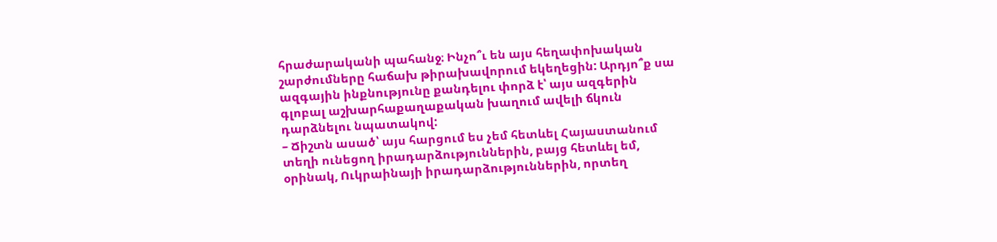հրաժարականի պահանջ։ Ինչո՞ւ են այս հեղափոխական շարժումները հաճախ թիրախավորում եկեղեցին: Արդյո՞ք սա ազգային ինքնությունը քանդելու փորձ է՝ այս ազգերին գլոբալ աշխարհաքաղաքական խաղում ավելի ճկուն դարձնելու նպատակով:
– Ճիշտն ասած՝ այս հարցում ես չեմ հետևել Հայաստանում տեղի ունեցող իրադարձություններին, բայց հետևել եմ, օրինակ, Ուկրաինայի իրադարձություններին, որտեղ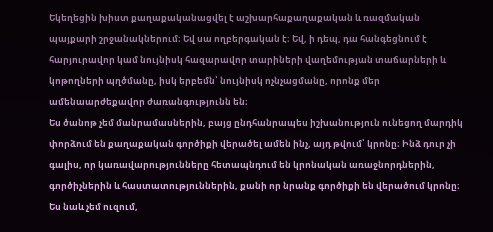Եկեղեցին խիստ քաղաքականացվել է աշխարհաքաղաքական և ռազմական պայքարի շրջանակներում։ Եվ սա ողբերգական է։ Եվ, ի դեպ, դա հանգեցնում է հարյուրավոր կամ նույնիսկ հազարավոր տարիների վաղեմության տաճարների և կոթողների պղծմանը, իսկ երբեմն՝ նույնիսկ ոչնչացմանը, որոնք մեր ամենաարժեքավոր ժառանգությունն են։
Ես ծանոթ չեմ մանրամասներին, բայց ընդհանրապես իշխանություն ունեցող մարդիկ փորձում են քաղաքական գործիքի վերածել ամեն ինչ, այդ թվում՝ կրոնը։ Ինձ դուր չի գալիս, որ կառավարությունները հետապնդում են կրոնական առաջնորդներին, գործիչներին և հաստատություններին, քանի որ նրանք գործիքի են վերածում կրոնը։
Ես նաև չեմ ուզում,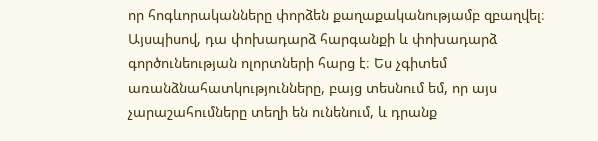որ հոգևորականները փորձեն քաղաքականությամբ զբաղվել։ Այսպիսով, դա փոխադարձ հարգանքի և փոխադարձ գործունեության ոլորտների հարց է։ Ես չգիտեմ առանձնահատկությունները, բայց տեսնում եմ, որ այս չարաշահումները տեղի են ունենում, և դրանք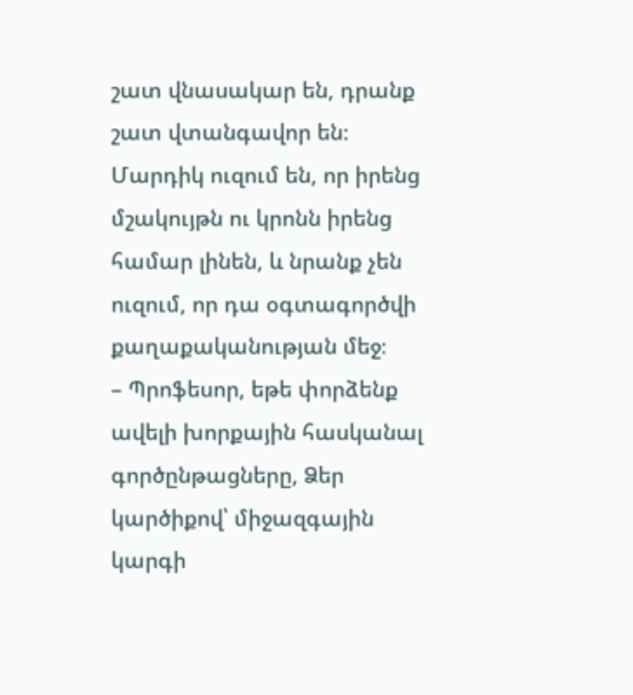շատ վնասակար են, դրանք շատ վտանգավոր են։ Մարդիկ ուզում են, որ իրենց մշակույթն ու կրոնն իրենց համար լինեն, և նրանք չեն ուզում, որ դա օգտագործվի քաղաքականության մեջ։
– Պրոֆեսոր, եթե փորձենք ավելի խորքային հասկանալ գործընթացները, Ձեր կարծիքով՝ միջազգային կարգի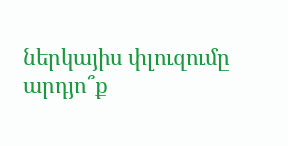ներկայիս փլուզումը արդյո՞ք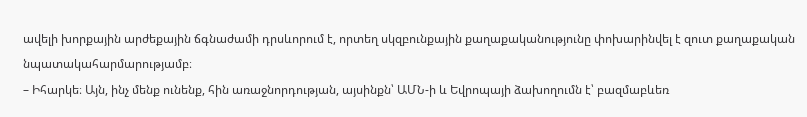ավելի խորքային արժեքային ճգնաժամի դրսևորում է, որտեղ սկզբունքային քաղաքականությունը փոխարինվել է զուտ քաղաքական նպատակահարմարությամբ։
– Իհարկե։ Այն, ինչ մենք ունենք, հին առաջնորդության, այսինքն՝ ԱՄՆ-ի և Եվրոպայի ձախողումն է՝ բազմաբևեռ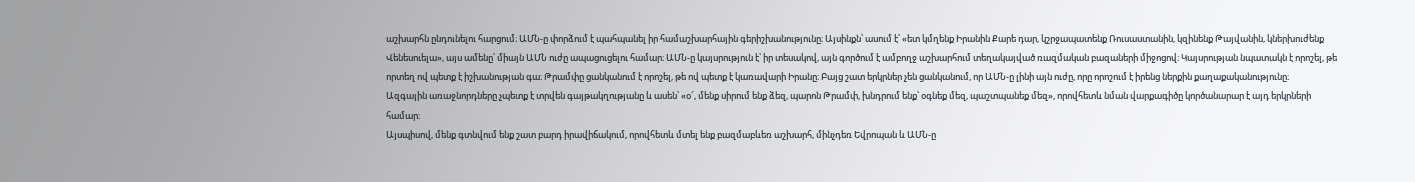աշխարհն ընդունելու հարցում։ ԱՄՆ-ը փորձում է պահպանել իր համաշխարհային գերիշխանությունը։ Այսինքն՝ ասում է՝ «ետ կմղենք Իրանին Քարե դար, կշրջապատենք Ռուսաստանին, կզինենք Թայվանին, կներխուժենք Վենեսուելա», այս ամենը՝ միայն ԱՄՆ ուժը ապացուցելու համար։ ԱՄՆ-ը կայսրություն է՝ իր տեսակով, այն գործում է ամբողջ աշխարհում տեղակայված ռազմական բազաների միջոցով։ Կայսրության նպատակն է որոշել, թե որտեղ ով պետք է իշխանության գա։ Թրամփը ցանկանում է որոշել, թե ով պետք է կառավարի Իրանը։ Բայց շատ երկրներ չեն ցանկանում, որ ԱՄՆ-ը լինի այն ուժը, որը որոշում է իրենց ներքին քաղաքականությունը։
Ազգային առաջնորդները չպետք է տրվեն գայթակղությանը և ասեն՝ «օ՜, մենք սիրում ենք ձեզ, պարոն Թրամփ, խնդրում ենք՝ օգնեք մեզ, պաշտպանեք մեզ», որովհետև նման վարքագիծը կործանարար է այդ երկրների համար։
Այսպիսով, մենք գտնվում ենք շատ բարդ իրավիճակում, որովհետև մտել ենք բազմաբևեռ աշխարհ, մինչդեռ Եվրոպան և ԱՄՆ-ը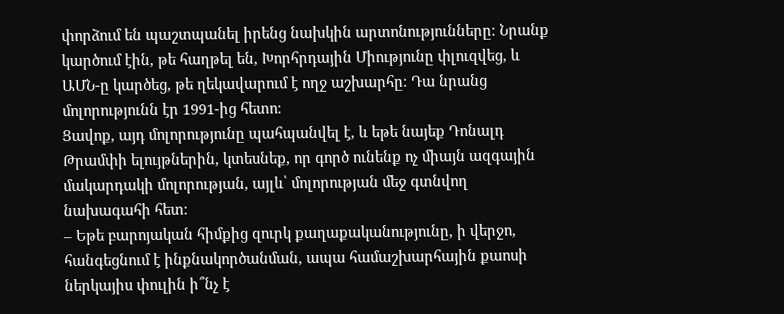փորձում են պաշտպանել իրենց նախկին արտոնությունները։ Նրանք կարծում էին, թե հաղթել են, Խորհրդային Միությունը փլուզվեց, և ԱՄՆ-ը կարծեց, թե ղեկավարում է ողջ աշխարհը։ Դա նրանց մոլորությունն էր 1991-ից հետո։
Ցավոք, այդ մոլորությունը պահպանվել է, և եթե նայեք Դոնալդ Թրամփի ելույթներին, կտեսնեք, որ գործ ունենք ոչ միայն ազգային մակարդակի մոլորության, այլև՝ մոլորության մեջ գտնվող նախագահի հետ։
– Եթե բարոյական հիմքից զուրկ քաղաքականությունը, ի վերջո, հանգեցնում է ինքնակործանման, ապա համաշխարհային քաոսի ներկայիս փուլին ի՞նչ է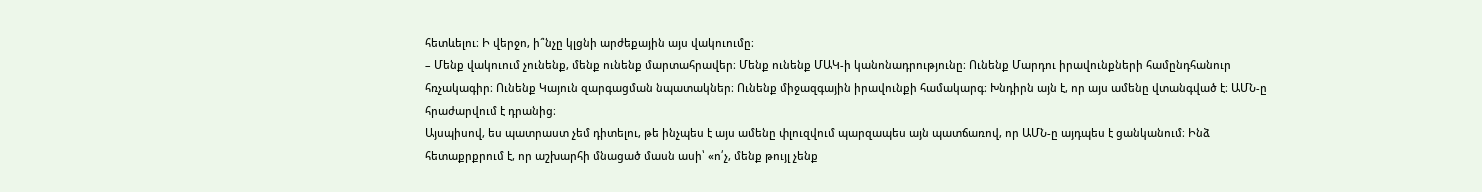հետևելու։ Ի վերջո, ի՞նչը կլցնի արժեքային այս վակուումը։
– Մենք վակուում չունենք, մենք ունենք մարտահրավեր։ Մենք ունենք ՄԱԿ-ի կանոնադրությունը։ Ունենք Մարդու իրավունքների համընդհանուր հռչակագիր։ Ունենք Կայուն զարգացման նպատակներ։ Ունենք միջազգային իրավունքի համակարգ։ Խնդիրն այն է, որ այս ամենը վտանգված է։ ԱՄՆ-ը հրաժարվում է դրանից։
Այսպիսով, ես պատրաստ չեմ դիտելու, թե ինչպես է այս ամենը փլուզվում պարզապես այն պատճառով, որ ԱՄՆ-ը այդպես է ցանկանում։ Ինձ հետաքրքրում է, որ աշխարհի մնացած մասն ասի՝ «ո՛չ, մենք թույլ չենք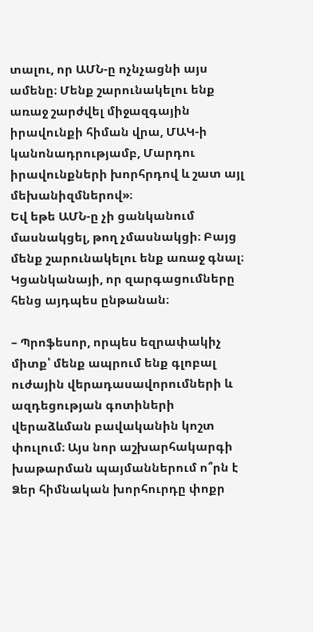տալու, որ ԱՄՆ-ը ոչնչացնի այս ամենը։ Մենք շարունակելու ենք առաջ շարժվել միջազգային իրավունքի հիման վրա, ՄԱԿ-ի կանոնադրությամբ, Մարդու իրավունքների խորհրդով և շատ այլ մեխանիզմներով»։
Եվ եթե ԱՄՆ-ը չի ցանկանում մասնակցել, թող չմասնակցի։ Բայց մենք շարունակելու ենք առաջ գնալ։ Կցանկանայի, որ զարգացումները հենց այդպես ընթանան։

– Պրոֆեսոր, որպես եզրափակիչ միտք՝ մենք ապրում ենք գլոբալ ուժային վերադասավորումների և ազդեցության գոտիների վերաձևման բավականին կոշտ փուլում։ Այս նոր աշխարհակարգի խաթարման պայմաններում ո՞րն է Ձեր հիմնական խորհուրդը փոքր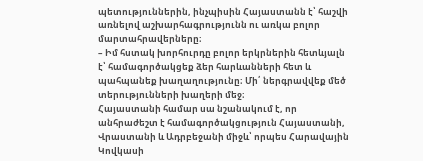պետություններին, ինչպիսին Հայաստանն է՝ հաշվի առնելով աշխարհագրությունն ու առկա բոլոր մարտահրավերները։
– Իմ հստակ խորհուրդը բոլոր երկրներին հետևյալն է՝ համագործակցեք ձեր հարևանների հետ և պահպանեք խաղաղությունը։ Մի՛ ներգրավվեք մեծ տերությունների խաղերի մեջ։
Հայաստանի համար սա նշանակում է, որ անհրաժեշտ է համագործակցություն Հայաստանի, Վրաստանի և Ադրբեջանի միջև՝ որպես Հարավային Կովկասի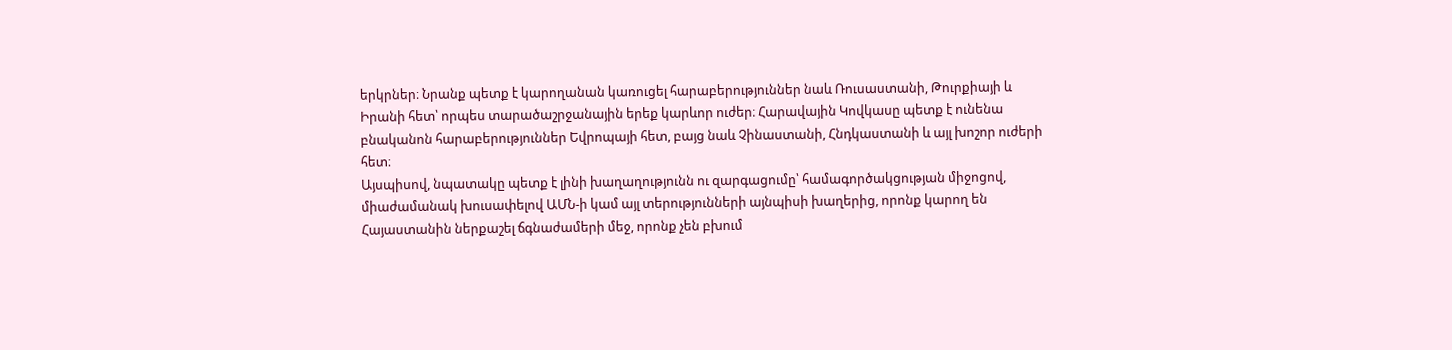երկրներ։ Նրանք պետք է կարողանան կառուցել հարաբերություններ նաև Ռուսաստանի, Թուրքիայի և Իրանի հետ՝ որպես տարածաշրջանային երեք կարևոր ուժեր։ Հարավային Կովկասը պետք է ունենա բնականոն հարաբերություններ Եվրոպայի հետ, բայց նաև Չինաստանի, Հնդկաստանի և այլ խոշոր ուժերի հետ։
Այսպիսով, նպատակը պետք է լինի խաղաղությունն ու զարգացումը՝ համագործակցության միջոցով, միաժամանակ խուսափելով ԱՄՆ-ի կամ այլ տերությունների այնպիսի խաղերից, որոնք կարող են Հայաստանին ներքաշել ճգնաժամերի մեջ, որոնք չեն բխում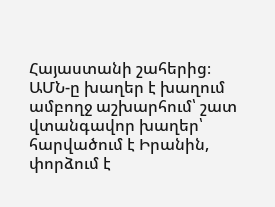Հայաստանի շահերից։
ԱՄՆ-ը խաղեր է խաղում ամբողջ աշխարհում՝ շատ վտանգավոր խաղեր՝ հարվածում է Իրանին, փորձում է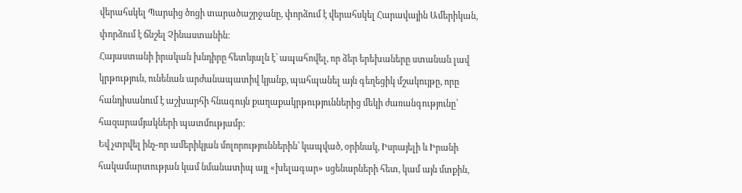վերահսկել Պարսից ծոցի տարածաշրջանը, փորձում է վերահսկել Հարավային Ամերիկան, փորձում է ճնշել Չինաստանին։
Հայաստանի իրական խնդիրը հետևյալն է՝ ապահովել, որ ձեր երեխաները ստանան լավ կրթություն, ունենան արժանապատիվ կյանք, պահպանել այն գեղեցիկ մշակույթը, որը հանդիսանում է աշխարհի հնագույն քաղաքակրթություններից մեկի ժառանգությունը՝ հազարամյակների պատմությամբ։
Եվ չտրվել ինչ-որ ամերիկյան մոլորություններին՝ կապված, օրինակ, Իսրայելի և Իրանի հակամարտության կամ նմանատիպ այլ «խելագար» սցենարների հետ, կամ այն մտքին,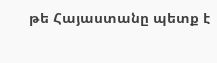թե Հայաստանը պետք է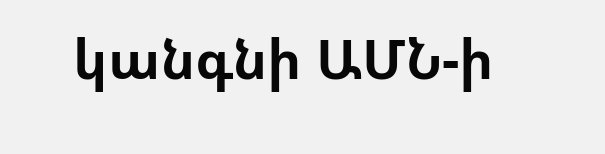կանգնի ԱՄՆ-ի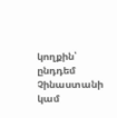կողքին՝ ընդդեմ Չինաստանի կամ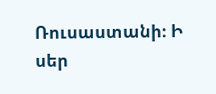Ռուսաստանի։ Ի սեր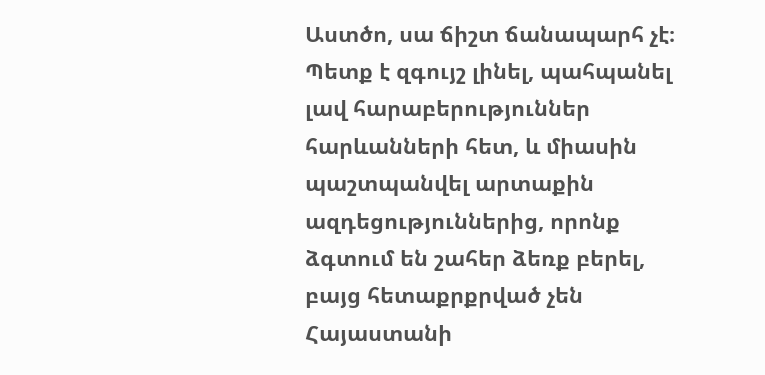Աստծո, սա ճիշտ ճանապարհ չէ։
Պետք է զգույշ լինել, պահպանել լավ հարաբերություններ հարևանների հետ, և միասին պաշտպանվել արտաքին ազդեցություններից, որոնք ձգտում են շահեր ձեռք բերել, բայց հետաքրքրված չեն Հայաստանի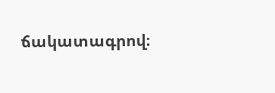ճակատագրով։